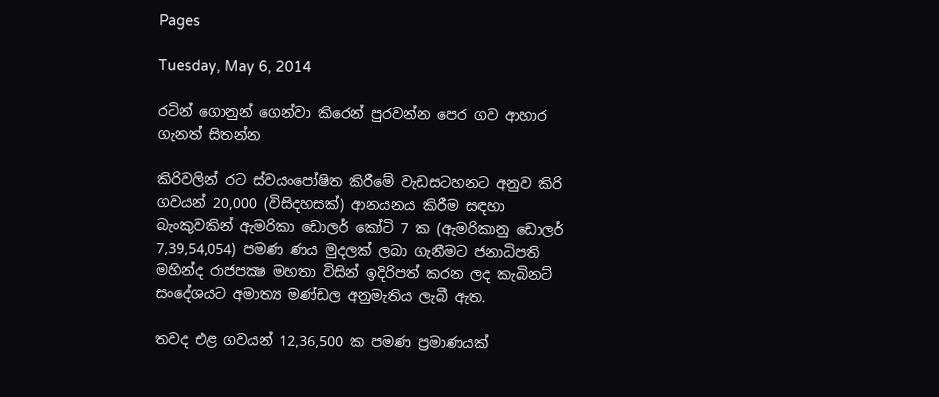Pages

Tuesday, May 6, 2014

රටින් ගොනුන් ගෙන්වා කිරෙන් පුරවන්න පෙර ගව ආහාර ගැනත් සිතන්න

කිරිවලින් රට ස්‌වයංපෝෂිත කිරීමේ වැඩසටහනට අනුව කිරි ගවයන් 20,000 (විසිදහසක්‌) ආනයනය කිරීම සඳහා බැංකුවකින් ඇමරිකා ඩොලර් කෝටි 7 ක (ඇමරිකානු ඩොලර් 7,39,54,054) පමණ ණය මුදලක්‌ ලබා ගැනීමට ජනාධිපති මහින්ද රාජපක්‍ෂ මහතා විසින් ඉදිරිපත් කරන ලද කැබිනට්‌ සංදේශයට අමාත්‍ය මණ්‌ඩල අනුමැතිය ලැබී ඇත.

තවද එළ ගවයන් 12,36,500 ක පමණ ප්‍රමාණයක්‌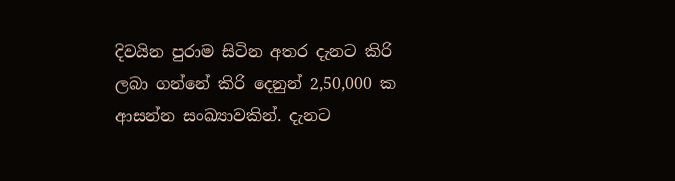දිවයින පුරාම සිටින අතර දැනට කිරි ලබා ගන්නේ කිරි දෙනුන් 2,50,000 ක ආසන්න සංඛ්‍යාවකින්. දැනට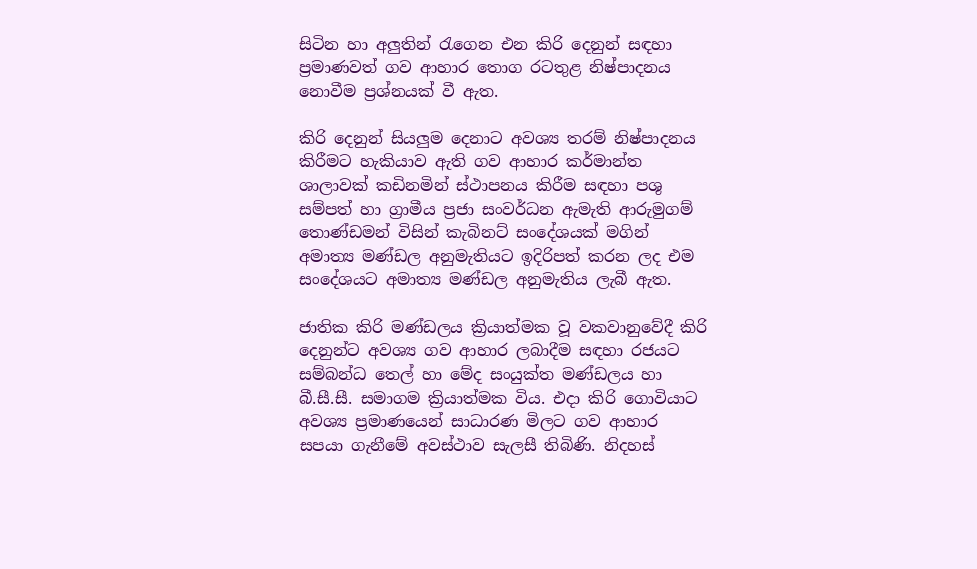සිටින හා අලුතින් රැගෙන එන කිරි දෙනුන් සඳහා ප්‍රමාණවත් ගව ආහාර තොග රටතුළ නිෂ්පාදනය නොවීම ප්‍රශ්නයක්‌ වී ඇත.

කිරි දෙනුන් සියලුම දෙනාට අවශ්‍ය තරම් නිෂ්පාදනය කිරීමට හැකියාව ඇති ගව ආහාර කර්මාන්ත ශාලාවක්‌ කඩිනමින් ස්‌ථාපනය කිරීම සඳහා පශු සම්පත් හා ග්‍රාමීය ප්‍රජා සංවර්ධන ඇමැති ආරුමුගම් තොණ්‌ඩමන් විසින් කැබිනට්‌ සංදේශයක්‌ මගින් අමාත්‍ය මණ්‌ඩල අනුමැතියට ඉදිරිපත් කරන ලද එම සංදේශයට අමාත්‍ය මණ්‌ඩල අනුමැතිය ලැබී ඇත.

ජාතික කිරි මණ්‌ඩලය ක්‍රියාත්මක වූ වකවානුවේදී කිරි දෙනුන්ට අවශ්‍ය ගව ආහාර ලබාදීම සඳහා රජයට සම්බන්ධ තෙල් හා මේද සංයුක්‌ත මණ්‌ඩලය හා බී.සී.සී. සමාගම ක්‍රියාත්මක විය. එදා කිරි ගොවියාට අවශ්‍ය ප්‍රමාණයෙන් සාධාරණ මිලට ගව ආහාර සපයා ගැනීමේ අවස්‌ථාව සැලසී තිබිණි. නිදහස්‌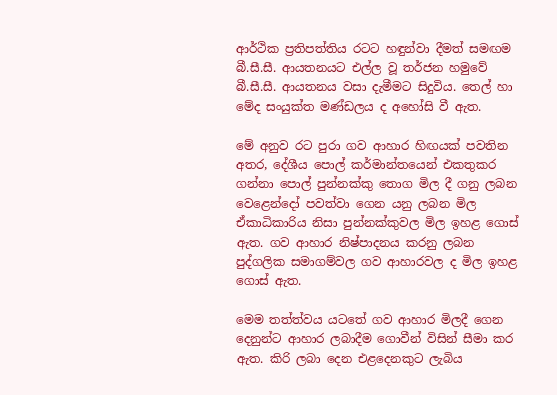ආර්ථික ප්‍රතිපත්තිය රටට හඳුන්වා දීමත් සමඟම බී.සී.සී. ආයතනයට එල්ල වූ තර්ජන හමුවේ බී.සී.සී. ආයතනය වසා දැමීමට සිදුවිය. තෙල් හා මේද සංයුක්‌ත මණ්‌ඩලය ද අහෝසි වී ඇත.

මේ අනුව රට පුරා ගව ආහාර හිඟයක්‌ පවතින අතර, දේශීය පොල් කර්මාන්තයෙන් එකතුකර ගන්නා පොල් පුන්නක්‌කු තොග මිල දී ගනු ලබන වෙළෙන්දෝ පවත්වා ගෙන යනු ලබන මිල ඒකාධිකාරිය නිසා පුන්නක්‌කුවල මිල ඉහළ ගොස්‌ ඇත. ගව ආහාර නිෂ්පාදනය කරනු ලබන පුද්ගලික සමාගම්වල ගව ආහාරවල ද මිල ඉහළ ගොස්‌ ඇත.

මෙම තත්ත්වය යටතේ ගව ආහාර මිලදී ගෙන දෙනුන්ට ආහාර ලබාදීම ගොවීන් විසින් සීමා කර ඇත. කිරි ලබා දෙන එළදෙනකුට ලැබිය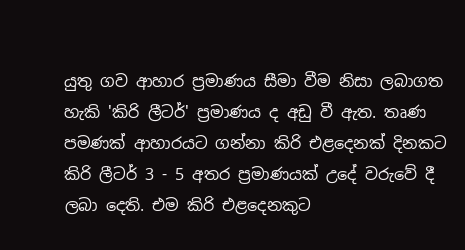යුතු ගව ආහාර ප්‍රමාණය සීමා වීම නිසා ලබාගත හැකි 'කිරි ලීටර්' ප්‍රමාණය ද අඩු වී ඇත. තෘණ පමණක්‌ ආහාරයට ගන්නා කිරි එළදෙනක්‌ දිනකට කිරි ලීටර් 3 - 5 අතර ප්‍රමාණයක්‌ උදේ වරුවේ දී ලබා දෙති. එම කිරි එළදෙනකුට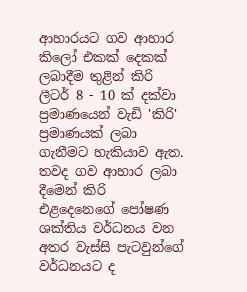ආහාරයට ගව ආහාර කිලෝ එකක්‌ දෙකක්‌ ලබාදීම තුළින් කිරි ලීටර් 8 - 10 ක්‌ දක්‌වා ප්‍රමාණයෙන් වැඩි 'කිරි' ප්‍රමාණයක්‌ ලබා ගැනීමට හැකියාව ඇත. තවද ගව ආහාර ලබා දීමෙන් කිරි එළදෙනෙගේ පෝෂණ ශක්‌තිය වර්ධනය වන අතර වැස්‌සි පැටවුන්ගේ වර්ධනයට ද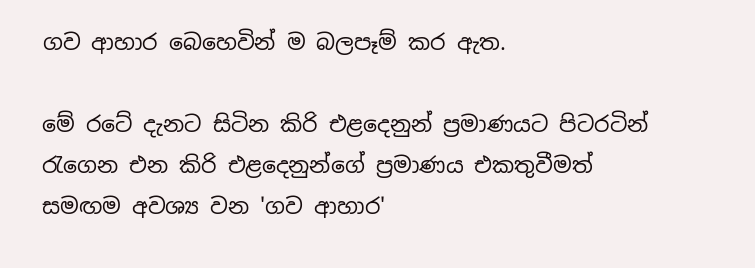ගව ආහාර බෙහෙවින් ම බලපෑම් කර ඇත.

මේ රටේ දැනට සිටින කිරි එළදෙනුන් ප්‍රමාණයට පිටරටින් රැගෙන එන කිරි එළදෙනුන්ගේ ප්‍රමාණය එකතුවීමත් සමඟම අවශ්‍ය වන 'ගව ආහාර'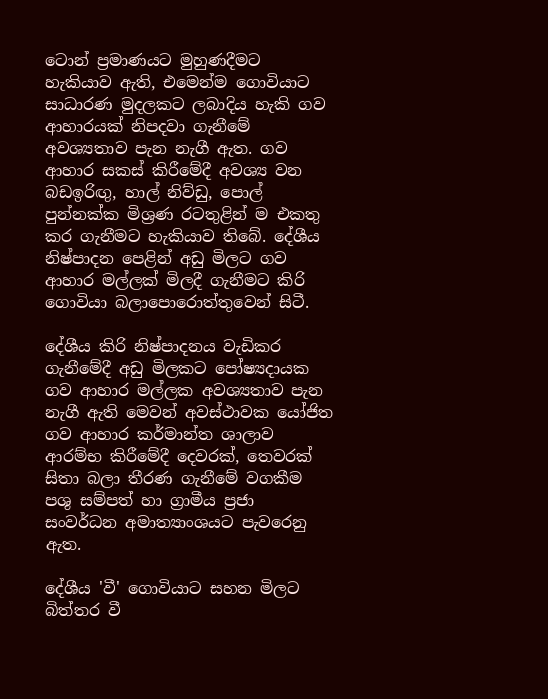ටොන් ප්‍රමාණයට මුහුණදීමට හැකියාව ඇති, එමෙන්ම ගොවියාට සාධාරණ මුදලකට ලබාදිය හැකි ගව ආහාරයක්‌ නිපදවා ගැනීමේ අවශ්‍යතාව පැන නැගී ඇත. ගව ආහාර සකස්‌ කිරීමේදී අවශ්‍ය වන බඩඉරිඟු, හාල් නිව්ඩු, පොල් පුන්නක්‌ක මිශ්‍රණ රටතුළින් ම එකතු කර ගැනීමට හැකියාව තිබේ. දේශීය නිෂ්පාදන පෙළින් අඩු මිලට ගව ආහාර මල්ලක්‌ මිලදී ගැනීමට කිරි ගොවියා බලාපොරොත්තුවෙන් සිටී.

දේශීය කිරි නිෂ්පාදනය වැඩිකර ගැනීමේදී අඩු මිලකට පෝෂ්‍යදායක ගව ආහාර මල්ලක අවශ්‍යතාව පැන නැගී ඇති මෙවන් අවස්‌ථාවක යෝජිත ගව ආහාර කර්මාන්ත ශාලාව ආරම්භ කිරීමේදී දෙවරක්‌, තෙවරක්‌ සිතා බලා තීරණ ගැනීමේ වගකීම පශු සම්පත් හා ග්‍රාමීය ප්‍රජා සංවර්ධන අමාත්‍යාංශයට පැවරෙනු ඇත.

දේශීය 'වී' ගොවියාට සහන මිලට බිත්තර වී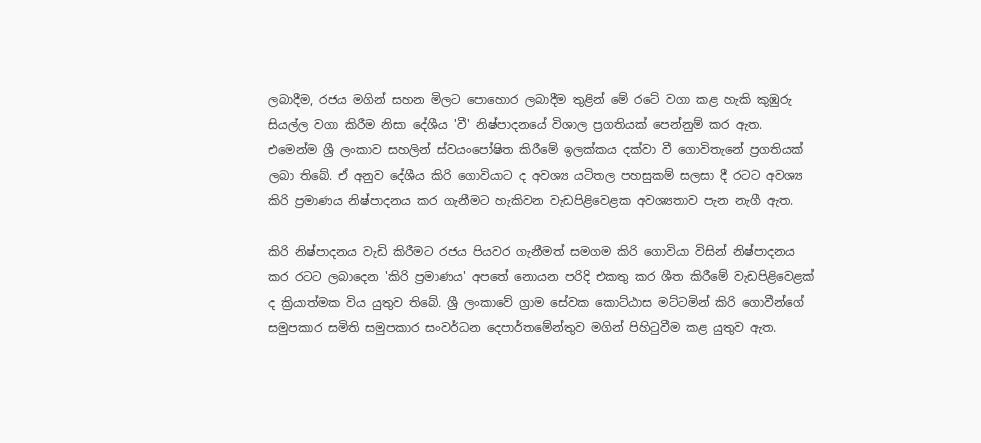ලබාදීම, රජය මගින් සහන මිලට පොහොර ලබාදීම තුළින් මේ රටේ වගා කළ හැකි කුඹුරු සියල්ල වගා කිරීම නිසා දේශීය 'වී' නිෂ්පාදනයේ විශාල ප්‍රගතියක්‌ පෙන්නුම් කර ඇත. එමෙන්ම ශ්‍රී ලංකාව සහලින් ස්‌වයංපෝෂිත කිරීමේ ඉලක්‌කය දක්‌වා වී ගොවිතැනේ ප්‍රගතියක්‌ ලබා තිබේ. ඒ අනුව දේශීය කිරි ගොවියාට ද අවශ්‍ය යටිතල පහසුකම් සලසා දී රටට අවශ්‍ය කිරි ප්‍රමාණය නිෂ්පාදනය කර ගැනීමට හැකිවන වැඩපිළිවෙළක අවශ්‍යතාව පැන නැගී ඇත.

කිරි නිෂ්පාදනය වැඩි කිරීමට රජය පියවර ගැනීමත් සමගම කිරි ගොවියා විසින් නිෂ්පාදනය කර රටට ලබාදෙන 'කිරි ප්‍රමාණය' අපතේ නොයන පරිදි එකතු කර ශීත කිරීමේ වැඩපිළිවෙළක්‌ ද ක්‍රියාත්මක විය යුතුව තිබේ. ශ්‍රී ලංකාවේ ග්‍රාම සේවක කොට්‌ඨාස මට්‌ටමින් කිරි ගොවීන්ගේ සමුපකාර සමිති සමුපකාර සංවර්ධන දෙපාර්තමේන්තුව මගින් පිහිටුවීම කළ යුතුව ඇත.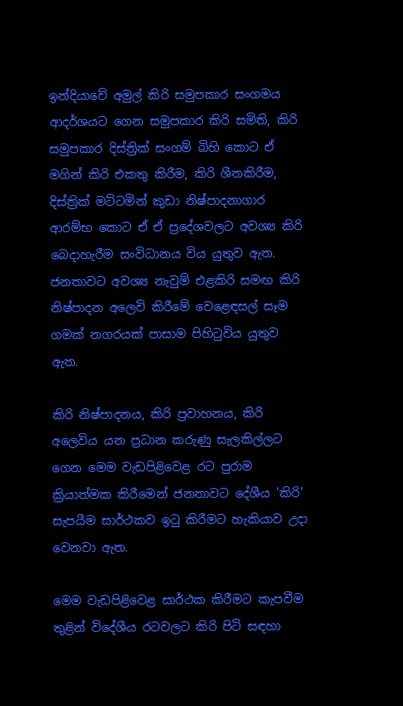ඉන්දියාවේ අමුල් කිරි සමුපකාර සංගමය ආදර්ශයට ගෙන සමුපකාර කිරි සමිති, කිරි සමුපකාර දිස්‌ත්‍රික්‌ සංගම් බිහි කොට ඒ මගින් කිරි එකතු කිරීම, කිරි ශීතකිරීම, දිස්‌ත්‍රික්‌ මට්‌ටමින් කුඩා නිෂ්පාදනාගාර ආරම්භ කොට ඒ ඒ ප්‍රදේශවලට අවශ්‍ය කිරි බෙදාහැරීම සංවිධානය විය යුතුව ඇත. ජනතාවට අවශ්‍ය නැවුම් එළකිරි සමඟ කිරි නිෂ්පාදන අලෙවි කිරීමේ වෙළෙඳසල් සෑම ගමක්‌ නගරයක්‌ පාසාම පිහිටුවිය යුතුව ඇත.

කිරි නිෂ්පාදනය, කිරි ප්‍රවාහනය, කිරි අලෙවිය යන ප්‍රධාන කරුණු සැලකිල්ලට ගෙන මෙම වැඩපිළිවෙළ රට පුරාම ක්‍රියාත්මක කිරීමෙන් ජනතාවට දේශීය 'කිරි' සැපයීම සාර්ථකව ඉටු කිරීමට හැකියාව උදා වෙනවා ඇත.

මෙම වැඩපිළිවෙළ සාර්ථක කිරීමට කැපවීම තුළින් විදේශීය රටවලට කිරි පිටි සඳහා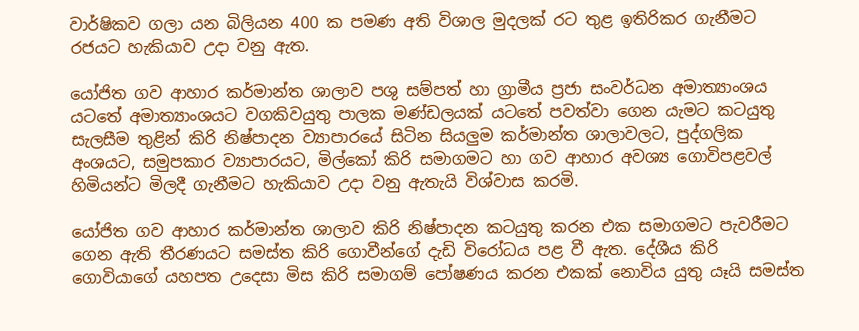වාර්ෂිකව ගලා යන බිලියන 400 ක පමණ අති විශාල මුදලක්‌ රට තුළ ඉතිරිකර ගැනීමට රජයට හැකියාව උදා වනු ඇත.

යෝජිත ගව ආහාර කර්මාන්ත ශාලාව පශු සම්පත් හා ග්‍රාමීය ප්‍රජා සංවර්ධන අමාත්‍යාංශය යටතේ අමාත්‍යාංශයට වගකිවයුතු පාලක මණ්‌ඩලයක්‌ යටතේ පවත්වා ගෙන යැමට කටයුතු සැලසීම තුළින් කිරි නිෂ්පාදන ව්‍යාපාරයේ සිටින සියලුම කර්මාන්ත ශාලාවලට, පුද්ගලික අංශයට, සමුපකාර ව්‍යාපාරයට, මිල්කෝ කිරි සමාගමට හා ගව ආහාර අවශ්‍ය ගොවිපළවල් හිමියන්ට මිලදී ගැනීමට හැකියාව උදා වනු ඇතැයි විශ්වාස කරමි.

යෝජිත ගව ආහාර කර්මාන්ත ශාලාව කිරි නිෂ්පාදන කටයුතු කරන එක සමාගමට පැවරීමට ගෙන ඇති තීරණයට සමස්‌ත කිරි ගොවීන්ගේ දැඩි විරෝධය පළ වී ඇත. දේශීය කිරි ගොවියාගේ යහපත උදෙසා මිස කිරි සමාගම් පෝෂණය කරන එකක්‌ නොවිය යුතු යෑයි සමස්‌ත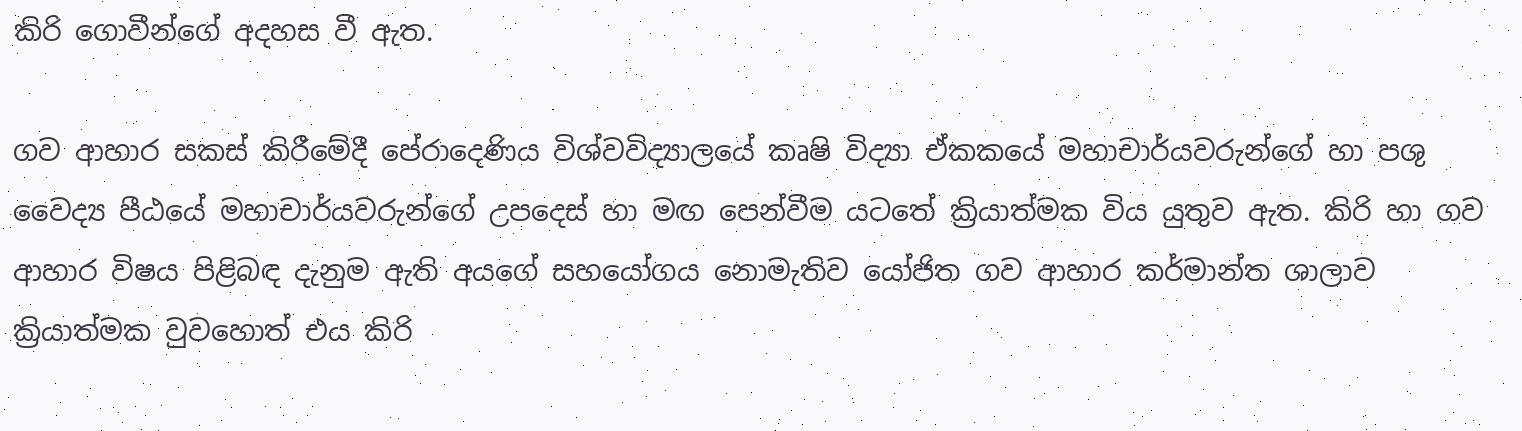කිරි ගොවීන්ගේ අදහස වී ඇත.

ගව ආහාර සකස්‌ කිරීමේදී පේරාදෙණිය විශ්වවිද්‍යාලයේ කෘෂි විද්‍යා ඒකකයේ මහාචාර්යවරුන්ගේ හා පශු වෛද්‍ය පීඨයේ මහාචාර්යවරුන්ගේ උපදෙස්‌ හා මඟ පෙන්වීම යටතේ ක්‍රියාත්මක විය යුතුව ඇත. කිරි හා ගව ආහාර විෂය පිළිබඳ දැනුම ඇති අයගේ සහයෝගය නොමැතිව යෝජිත ගව ආහාර කර්මාන්ත ශාලාව ක්‍රියාත්මක වුවහොත් එය කිරි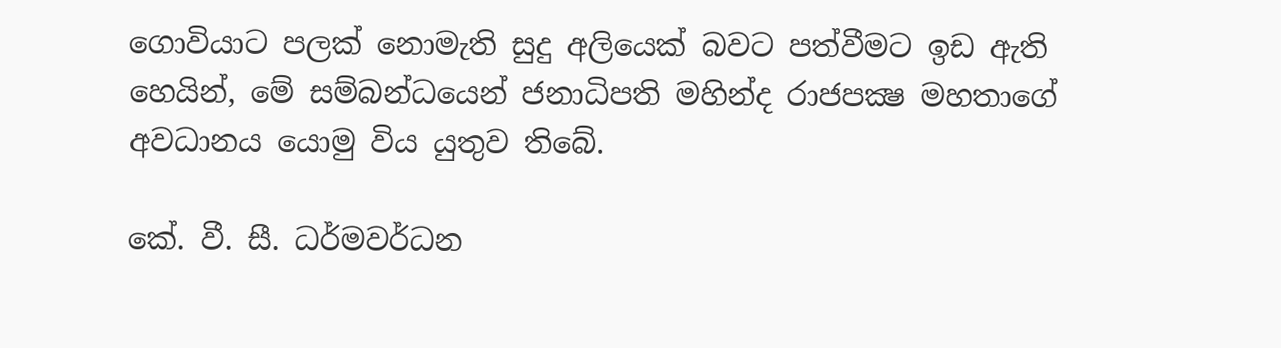ගොවියාට පලක්‌ නොමැති සුදු අලියෙක්‌ බවට පත්වීමට ඉඩ ඇති හෙයින්, මේ සම්බන්ධයෙන් ජනාධිපති මහින්ද රාජපක්‍ෂ මහතාගේ අවධානය යොමු විය යුතුව තිබේ.

කේ. වී. සී. ධර්මවර්ධන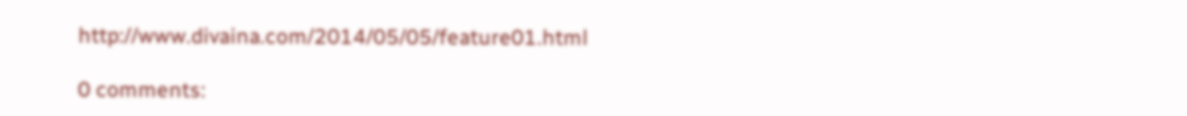http://www.divaina.com/2014/05/05/feature01.html

0 comments: